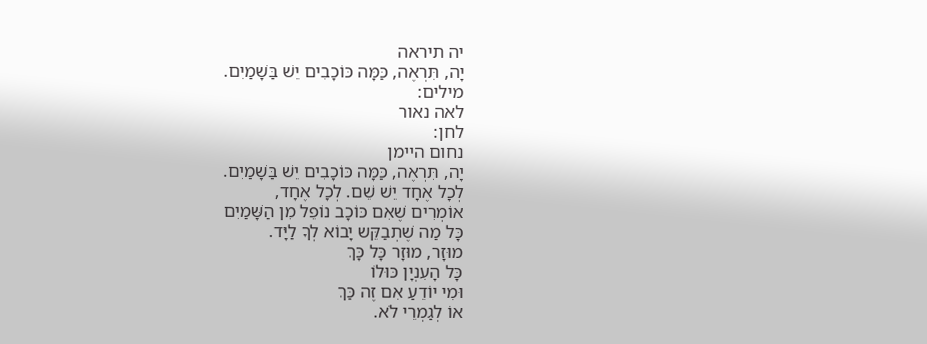יה תיראה
יָה, תִּרְאֶה, כַּמָּה כּוֹכָבִים יֵשׁ בַּשָׁמַיִם.
מילים:
לאה נאור
לחן:
נחום היימן
יָה, תִּרְאֶה, כַּמָּה כּוֹכָבִים יֵשׁ בַּשָׁמַיִם.
לְכָל אֶחָד יֵשׁ שֵׁם. לְכָל אֶחָד,
אוֹמְרִים שֶׁאִם כּוֹכָב נוֹפֵל מִן הַשָּׁמַיִם
כָּל מַה שֶׁתְבַקֵּש יָבוֹא לְךָ לַיָּד.
מוּזָר, מוּזָר כָּל כָּךְ
כָּל הָעִנְיָן כּוּלוֹ
וּמִי יוֹדֵעַ אִם זֶה כַּךְ
אוֹ לְגַמְרֵי לֹא.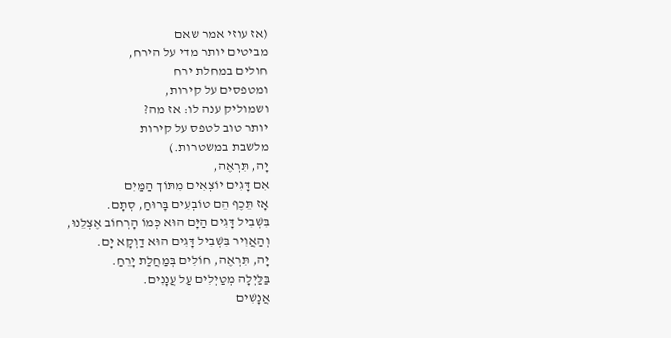(אז עוזי אמר שאם
מביטים יותר מדי על הירח,
חולים במחלת ירח
ומטפסים על קירות,
ושמוליק ענה לו: אז מה?
יותר טוב לטפס על קירות
מלשבת במשטרות.)
יָה, תִּרְאֶה,
אִם דָּגִים יוֹצְאִים מִתּוֹך הַמַּיִם
אָז תֵּכֶף הֵם טוֹבְעִים בָּרוּחַ, סְתָם.
בִּשְׁבִיל דָּגִים הַיָּם הוּא כְּמוֹ הָרְחוֹב אֶצְלֵנוּ,
וְהַאֲוִיר בִּשְׁבִיל דָּגִים הוּא דַוְקָא יָם.
יָה, תִּרְאֶה, חוֹלִים בְּמַחֲלַת יָרֵחַ.
בַּלַּיְלָה מְטַיְלִים עַל עֲנָנִים.
אֲנָשִׁים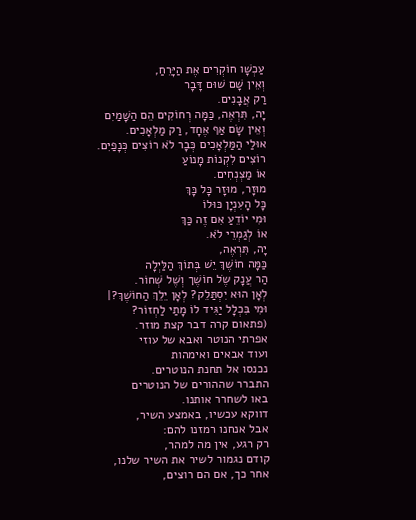עַכְשָׁו חוֹקְרִים אֶת הַיָּרֵחַ,
וְאֵין שָׁם שׁוּם דָּבָר
רַק אֲבָנִים.
יָה, תִּרְאֶה, כַּמָּה רְחוֹקִים הֵם הַשָּׁמַיִם
וְאֵין שָֹם אַף אֶחָד, רַק מַלְאָכִים.
אוּלַי הַמַּלְאָכִים כְּבָר לֹא רוֹצִים כְּנָפַיִם.
רוֹצִים לִקְנוֹת מָנוֹעַ
אוֹ מַצְנְחִים.
מוּזָר, מוּזָר כָּל כָּךְ
כָּל הָעִנְיָן כּוּלוֹ
וּמִי יוֹדֵעַ אִם זֶה כַּךְ
אוֹ לְגַמְרֵי לֹא.
יָה, תִּרְאֶה,
כַּמָּה חוֹשֶׁךְ יֵשׁ בְּתוֹךְ הַלַּיְלָה
הַר עֲנָק שֶֹל חוֹשֶׁך וְשֶׁל שְׁחוֹר.
לְאָן הוּא יִסְתַּלֵק? לְאָן יֵלֵךְ הַחוֹשֶׁךְ?|
וּמִי בִּכְלָל יַגִּיד לוֹ מָתַי לַחְזוֹר?
(פתאום קרה דבר קצת מוזר.
אפרתי הנוטר ואבא של עוזי
ועוד אבאים ואימהות
נכנסו אל תחנת הנוטרים.
התברר שההורים של הנוטרים
באו לשחרר אותנו.
דווקא עכשיו, באמצע השיר,
אבל אנחנו רמזנו להם:
רק רגע, אין מה למהר,
קודם נגמור לשיר את השיר שלנו,
אחר כך, אם הם רוצים,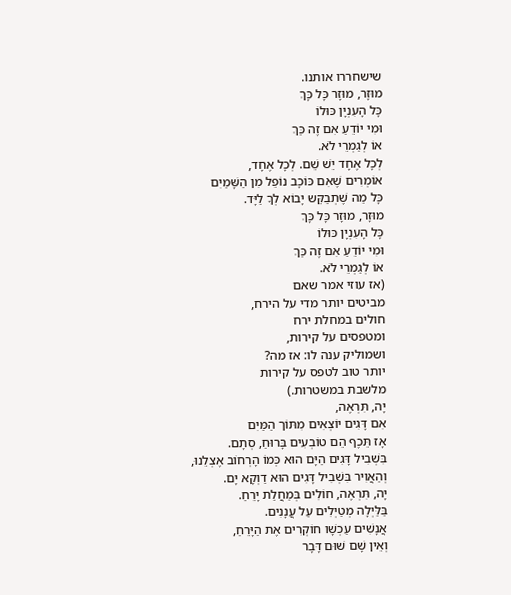שישחררו אותנו.
מוּזָר, מוּזָר כָּל כָּךְ
כָּל הָעִנְיָן כּוּלוֹ
וּמִי יוֹדֵעַ אִם זֶה כַּךְ
אוֹ לְגַמְרֵי לֹא.
לְכָל אֶחָד יֵשׁ שֵׁם. לְכָל אֶחָד,
אוֹמְרִים שֶׁאִם כּוֹכָב נוֹפֵל מִן הַשָּׁמַיִם
כָּל מַה שֶׁתְבַקֵּש יָבוֹא לְךָ לַיָּד.
מוּזָר, מוּזָר כָּל כָּךְ
כָּל הָעִנְיָן כּוּלוֹ
וּמִי יוֹדֵעַ אִם זֶה כַּךְ
אוֹ לְגַמְרֵי לֹא.
(אז עוזי אמר שאם
מביטים יותר מדי על הירח,
חולים במחלת ירח
ומטפסים על קירות,
ושמוליק ענה לו: אז מה?
יותר טוב לטפס על קירות
מלשבת במשטרות.)
יָה, תִּרְאֶה,
אִם דָּגִים יוֹצְאִים מִתּוֹך הַמַּיִם
אָז תֵּכֶף הֵם טוֹבְעִים בָּרוּחַ, סְתָם.
בִּשְׁבִיל דָּגִים הַיָּם הוּא כְּמוֹ הָרְחוֹב אֶצְלֵנוּ,
וְהַאֲוִיר בִּשְׁבִיל דָּגִים הוּא דַוְקָא יָם.
יָה, תִּרְאֶה, חוֹלִים בְּמַחֲלַת יָרֵחַ.
בַּלַּיְלָה מְטַיְלִים עַל עֲנָנִים.
אֲנָשִׁים עַכְשָׁו חוֹקְרִים אֶת הַיָּרֵחַ,
וְאֵין שָׁם שׁוּם דָּבָר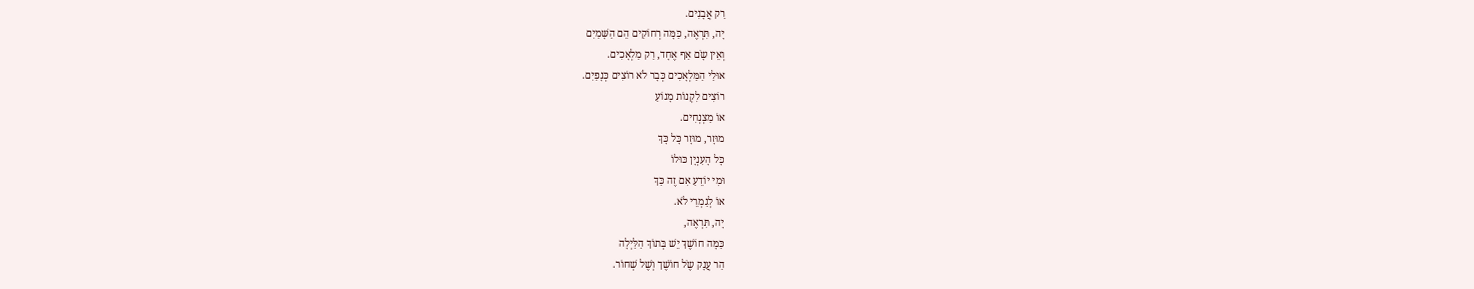רַק אֲבָנִים.
יָה, תִּרְאֶה, כַּמָּה רְחוֹקִים הֵם הַשָּׁמַיִם
וְאֵין שָֹם אַף אֶחָד, רַק מַלְאָכִים.
אוּלַי הַמַּלְאָכִים כְּבָר לֹא רוֹצִים כְּנָפַיִם.
רוֹצִים לִקְנוֹת מָנוֹעַ
אוֹ מַצְנְחִים.
מוּזָר, מוּזָר כָּל כָּךְ
כָּל הָעִנְיָן כּוּלוֹ
וּמִי יוֹדֵעַ אִם זֶה כַּךְ
אוֹ לְגַמְרֵי לֹא.
יָה, תִּרְאֶה,
כַּמָּה חוֹשֶׁךְ יֵשׁ בְּתוֹךְ הַלַּיְלָה
הַר עֲנָק שֶֹל חוֹשֶׁך וְשֶׁל שְׁחוֹר.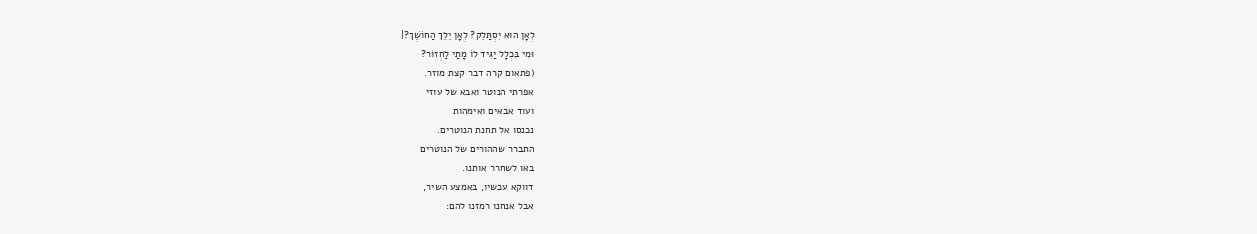לְאָן הוּא יִסְתַּלֵק? לְאָן יֵלֵךְ הַחוֹשֶׁךְ?|
וּמִי בִּכְלָל יַגִּיד לוֹ מָתַי לַחְזוֹר?
(פתאום קרה דבר קצת מוזר.
אפרתי הנוטר ואבא של עוזי
ועוד אבאים ואימהות
נכנסו אל תחנת הנוטרים.
התברר שההורים של הנוטרים
באו לשחרר אותנו.
דווקא עכשיו, באמצע השיר,
אבל אנחנו רמזנו להם: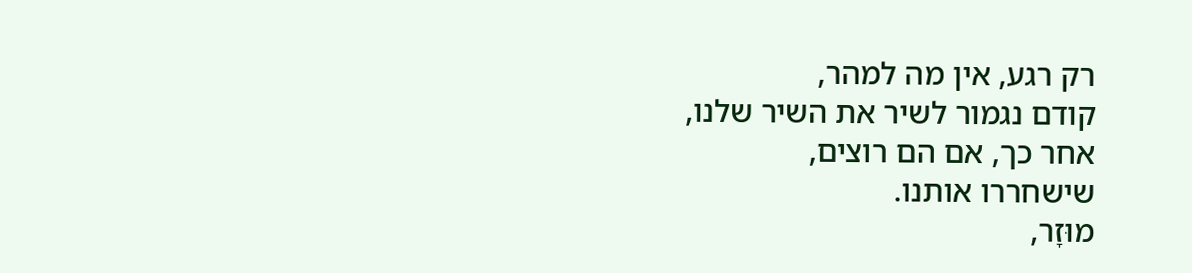רק רגע, אין מה למהר,
קודם נגמור לשיר את השיר שלנו,
אחר כך, אם הם רוצים,
שישחררו אותנו.
מוּזָר,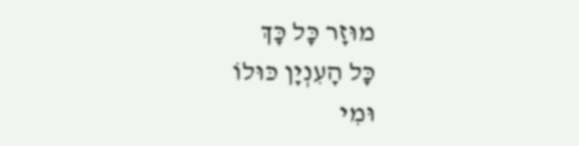מוּזָר כָּל כָּךְ
כָּל הָעִנְיָן כּוּלוֹ
וּמִי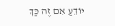יוֹדֵעַ אִם זֶה כַּךְ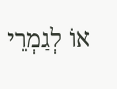אוֹ לְגַמְרֵי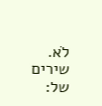לֹא.
שירים של: